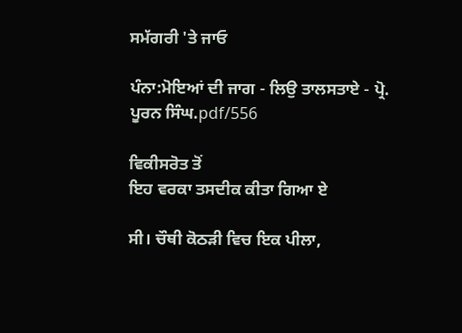ਸਮੱਗਰੀ 'ਤੇ ਜਾਓ

ਪੰਨਾ:ਮੋਇਆਂ ਦੀ ਜਾਗ - ਲਿਉ ਤਾਲਸਤਾਏ - ਪ੍ਰੋ. ਪੂਰਨ ਸਿੰਘ.pdf/556

ਵਿਕੀਸਰੋਤ ਤੋਂ
ਇਹ ਵਰਕਾ ਤਸਦੀਕ ਕੀਤਾ ਗਿਆ ਏ

ਸੀ। ਚੌਥੀ ਕੋਠੜੀ ਵਿਚ ਇਕ ਪੀਲਾ,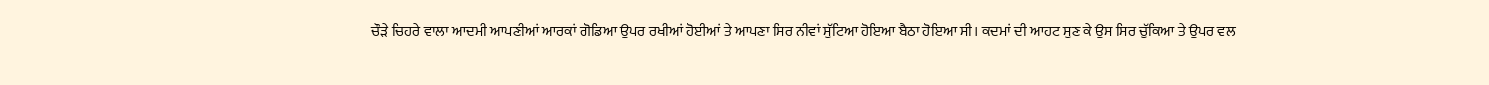ਚੌੜੇ ਚਿਹਰੇ ਵਾਲਾ ਆਦਮੀ ਆਪਣੀਆਂ ਆਰਕਾਂ ਗੋਡਿਆ ਉਪਰ ਰਖੀਆਂ ਹੋਈਆਂ ਤੇ ਆਪਣਾ ਸਿਰ ਨੀਵਾਂ ਸੁੱਟਿਆ ਹੋਇਆ ਬੈਠਾ ਹੋਇਆ ਸੀ। ਕਦਮਾਂ ਦੀ ਆਹਟ ਸੁਣ ਕੇ ਉਸ ਸਿਰ ਚੁੱਕਿਆ ਤੇ ਉਪਰ ਵਲ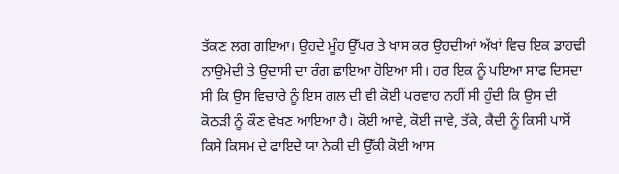ਤੱਕਣ ਲਗ ਗਇਆ। ਉਹਦੇ ਮੂੰਹ ਉੱਪਰ ਤੇ ਖਾਸ ਕਰ ਉਹਦੀਆਂ ਅੱਖਾਂ ਵਿਚ ਇਕ ਡਾਹਢੀ ਨਾਉਮੇਦੀ ਤੇ ਉਦਾਸੀ ਦਾ ਰੰਗ ਛਾਇਆ ਹੋਇਆ ਸੀ। ਹਰ ਇਕ ਨੂੰ ਪਇਆ ਸਾਫ ਦਿਸਦਾ ਸੀ ਕਿ ਉਸ ਵਿਚਾਰੇ ਨੂੰ ਇਸ ਗਲ ਦੀ ਵੀ ਕੋਈ ਪਰਵਾਹ ਨਹੀਂ ਸੀ ਹੁੰਦੀ ਕਿ ਉਸ ਦੀ ਕੋਠੜੀ ਨੂੰ ਕੌਣ ਵੇਖਣ ਆਇਆ ਹੈ। ਕੋਈ ਆਵੇ, ਕੋਈ ਜਾਵੇ, ਤੱਕੇ, ਕੈਦੀ ਨੂੰ ਕਿਸੀ ਪਾਸੋਂ ਕਿਸੇ ਕਿਸਮ ਦੇ ਫਾਇਦੇ ਯਾ ਨੇਕੀ ਦੀ ਉੱਕੀ ਕੋਈ ਆਸ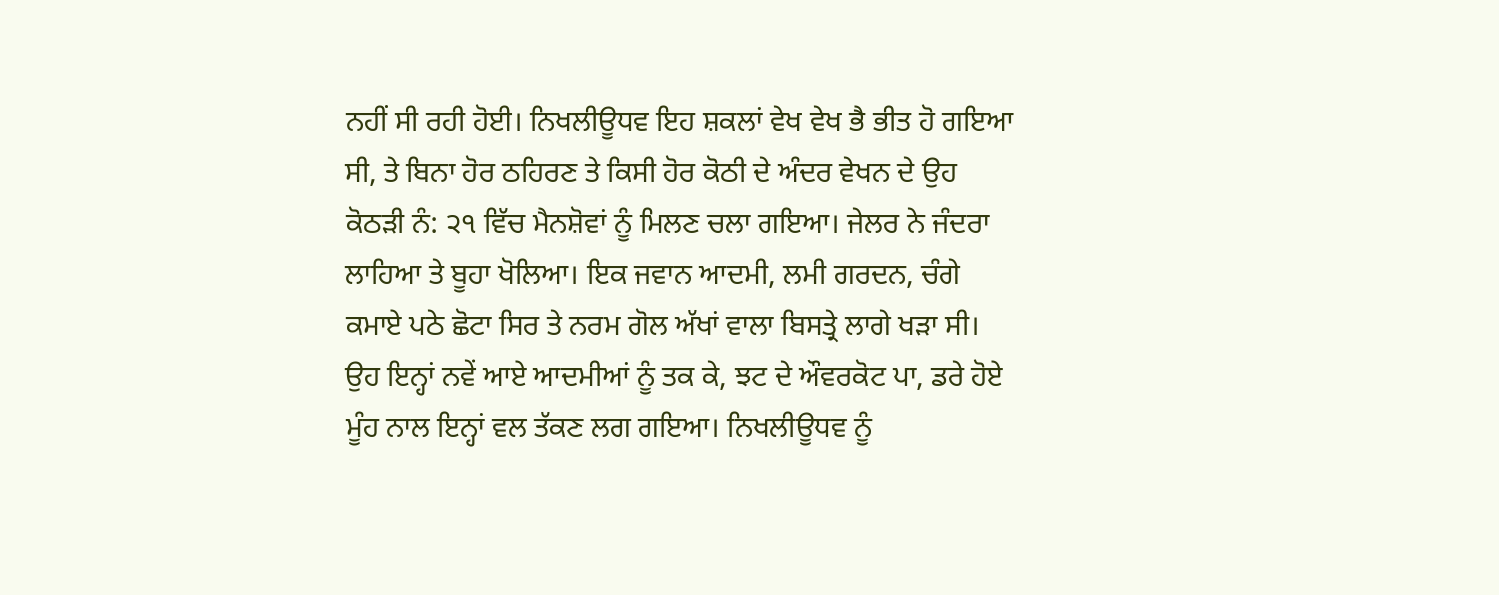ਨਹੀਂ ਸੀ ਰਹੀ ਹੋਈ। ਨਿਖਲੀਊਧਵ ਇਹ ਸ਼ਕਲਾਂ ਵੇਖ ਵੇਖ ਭੈ ਭੀਤ ਹੋ ਗਇਆ ਸੀ, ਤੇ ਬਿਨਾ ਹੋਰ ਠਹਿਰਣ ਤੇ ਕਿਸੀ ਹੋਰ ਕੋਠੀ ਦੇ ਅੰਦਰ ਵੇਖਨ ਦੇ ਉਹ ਕੋਠੜੀ ਨੰ: ੨੧ ਵਿੱਚ ਮੈਨਸ਼ੋਵਾਂ ਨੂੰ ਮਿਲਣ ਚਲਾ ਗਇਆ। ਜੇਲਰ ਨੇ ਜੰਦਰਾ ਲਾਹਿਆ ਤੇ ਬੂਹਾ ਖੋਲਿਆ। ਇਕ ਜਵਾਨ ਆਦਮੀ, ਲਮੀ ਗਰਦਨ, ਚੰਗੇ ਕਮਾਏ ਪਠੇ ਛੋਟਾ ਸਿਰ ਤੇ ਨਰਮ ਗੋਲ ਅੱਖਾਂ ਵਾਲਾ ਬਿਸਤ੍ਰੇ ਲਾਗੇ ਖੜਾ ਸੀ। ਉਹ ਇਨ੍ਹਾਂ ਨਵੇਂ ਆਏ ਆਦਮੀਆਂ ਨੂੰ ਤਕ ਕੇ, ਝਟ ਦੇ ਔਵਰਕੋਟ ਪਾ, ਡਰੇ ਹੋਏ ਮੂੰਹ ਨਾਲ ਇਨ੍ਹਾਂ ਵਲ ਤੱਕਣ ਲਗ ਗਇਆ। ਨਿਖਲੀਊਧਵ ਨੂੰ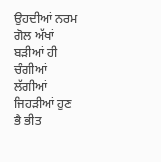ਉਹਦੀਆਂ ਨਰਮ ਗੋਲ ਅੱਖਾਂ ਬੜੀਆਂ ਹੀ ਚੰਗੀਆਂ ਲੱਗੀਆਂ ਜਿਹੜੀਆਂ ਹੁਣ ਭੈ ਭੀਤ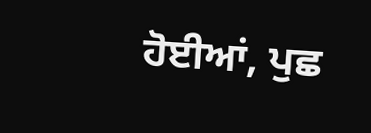ਹੋਈਆਂ, ਪੁਛ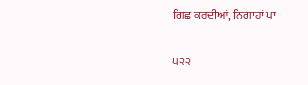ਗਿਛ ਕਰਦੀਆਂ, ਨਿਗਾਹਾਂ ਪਾ

੫੨੨